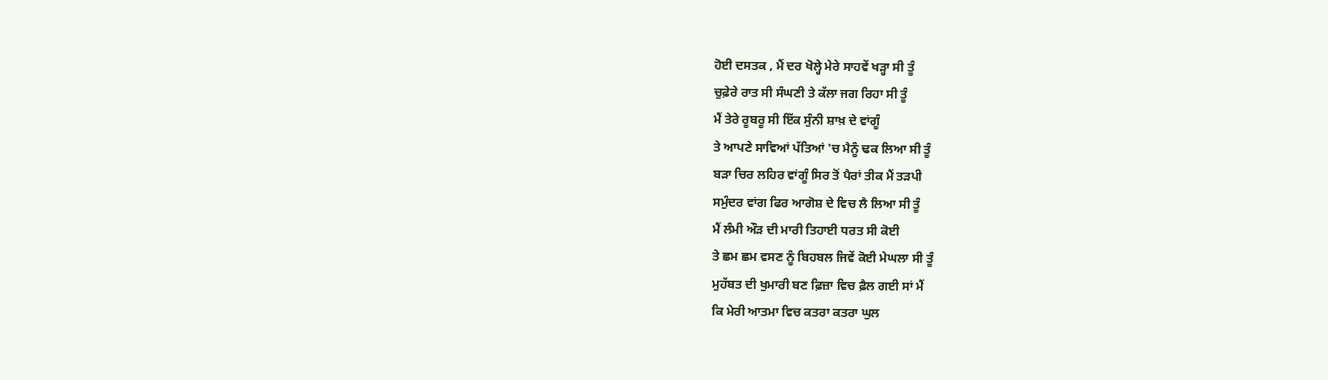ਹੋਈ ਦਸਤਕ , ਮੈਂ ਦਰ ਖੋਲ੍ਹੇ ਮੇਰੇ ਸਾਹਵੇਂ ਖੜ੍ਹਾ ਸੀ ਤੂੰ
ਚੁਫ਼ੇਰੇ ਰਾਤ ਸੀ ਸੰਘਣੀ ਤੇ ਕੱਲਾ ਜਗ ਰਿਹਾ ਸੀ ਤੂੰ
ਮੈਂ ਤੇਰੇ ਰੂਬਰੂ ਸੀ ਇੱਕ ਸੁੰਨੀ ਸ਼ਾਖ਼ ਦੇ ਵਾਂਗੂੰ
ਤੇ ਆਪਣੇ ਸਾਵਿਆਂ ਪੱਤਿਆਂ 'ਚ ਮੈਨੂੰ ਢਕ ਲਿਆ ਸੀ ਤੂੰ
ਬੜਾ ਚਿਰ ਲਹਿਰ ਵਾਂਗੂੰ ਸਿਰ ਤੋਂ ਪੈਰਾਂ ਤੀਕ ਮੈਂ ਤੜਪੀ
ਸਮੁੰਦਰ ਵਾਂਗ ਫਿਰ ਆਗੋਸ਼ ਦੇ ਵਿਚ ਲੈ ਲਿਆ ਸੀ ਤੂੰ
ਮੈਂ ਲੰਮੀ ਔੜ ਦੀ ਮਾਰੀ ਤਿਹਾਈ ਧਰਤ ਸੀ ਕੋਈ
ਤੇ ਛਮ ਛਮ ਵਸਣ ਨੂੰ ਬਿਹਬਲ ਜਿਵੇਂ ਕੋਈ ਮੇਘਲਾ ਸੀ ਤੂੰ
ਮੁਹੱਬਤ ਦੀ ਖੁਮਾਰੀ ਬਣ ਫ਼ਿਜ਼ਾ ਵਿਚ ਫ਼ੈਲ ਗਈ ਸਾਂ ਮੈਂ
ਕਿ ਮੇਰੀ ਆਤਮਾ ਵਿਚ ਕਤਰਾ ਕਤਰਾ ਘੁਲ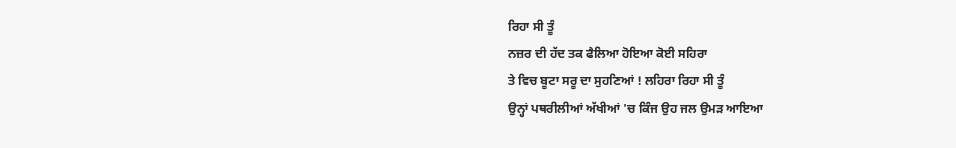ਰਿਹਾ ਸੀ ਤੂੰ
ਨਜ਼ਰ ਦੀ ਹੱਦ ਤਕ ਫੈਲਿਆ ਹੋਇਆ ਕੋਈ ਸਹਿਰਾ
ਤੇ ਵਿਚ ਬੂਟਾ ਸਰੂ ਦਾ ਸੁਹਣਿਆਂ ! ਲਹਿਰਾ ਰਿਹਾ ਸੀ ਤੂੰ
ਉਨ੍ਹਾਂ ਪਥਰੀਲੀਆਂ ਅੱਖੀਆਂ 'ਚ ਕਿੰਜ ਉਹ ਜਲ ਉਮੜ ਆਇਆ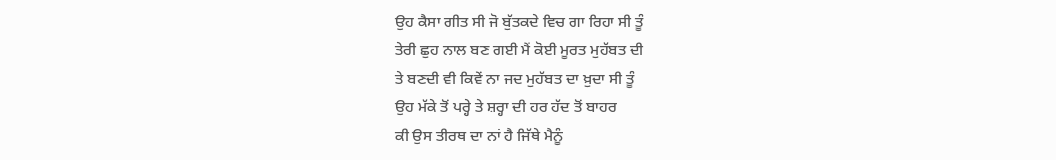ਉਹ ਕੈਸਾ ਗੀਤ ਸੀ ਜੋ ਬੁੱਤਕਦੇ ਵਿਚ ਗਾ ਰਿਹਾ ਸੀ ਤੂੰ
ਤੇਰੀ ਛੁਹ ਨਾਲ ਬਣ ਗਈ ਮੈਂ ਕੋਈ ਮੂਰਤ ਮੁਹੱਬਤ ਦੀ
ਤੇ ਬਣਦੀ ਵੀ ਕਿਵੇਂ ਨਾ ਜਦ ਮੁਹੱਬਤ ਦਾ ਖ਼ੁਦਾ ਸੀ ਤੂੰ
ਉਹ ਮੱਕੇ ਤੋਂ ਪਰ੍ਹੇ ਤੇ ਸ਼ਰ੍ਹਾ ਦੀ ਹਰ ਹੱਦ ਤੋਂ ਬਾਹਰ
ਕੀ ਉਸ ਤੀਰਥ ਦਾ ਨਾਂ ਹੈ ਜਿੱਥੇ ਮੈਨੂੰ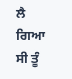ਲੈ ਗਿਆ ਸੀ ਤੂੰ